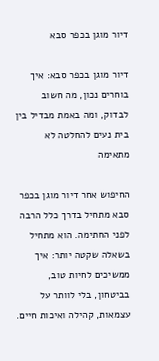דיור מוגן בכפר סבא

דיור מוגן בכפר סבא: איך בוחרים נכון, מה חשוב לבדוק, ומה באמת מבדיל בין בית נעים להחלטה לא מתאימה

החיפוש אחר דיור מוגן בכפר סבא מתחיל בדרך כלל הרבה לפני החתימה. הוא מתחיל בשאלה שקטה יותר: איך ממשיכים לחיות טוב, בביטחון, בלי לוותר על עצמאות, קהילה ואיכות חיים.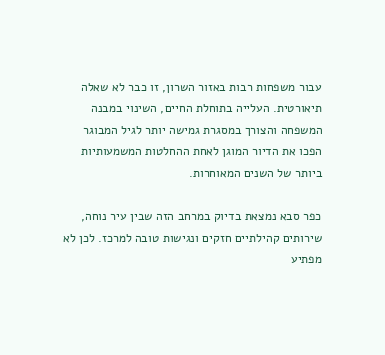עבור משפחות רבות באזור השרון, זו כבר לא שאלה תיאורטית. העלייה בתוחלת החיים, השינוי במבנה המשפחה והצורך במסגרת גמישה יותר לגיל המבוגר הפכו את הדיור המוגן לאחת ההחלטות המשמעותיות ביותר של השנים המאוחרות.

כפר סבא נמצאת בדיוק במרחב הזה שבין עיר נוחה, שירותים קהילתיים חזקים ונגישות טובה למרכז. לכן לא מפתיע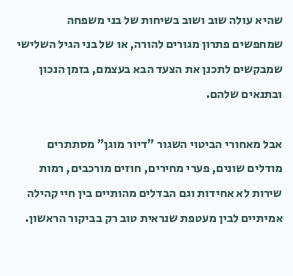שהיא עולה שוב ושוב בשיחות של בני משפחה שמחפשים פתרון מגורים להורה, או של בני הגיל השלישי שמבקשים לתכנן את הצעד הבא בעצמם, בזמן הנכון ובתנאים שלהם.

אבל מאחורי הביטוי השגור "דיור מוגן" מסתתרים מודלים שונים, פערי מחירים, חוזים מורכבים, רמות שירות לא אחידות וגם הבדלים מהותיים בין חיי קהילה אמיתיים לבין מעטפת שנראית טוב רק בביקור הראשון.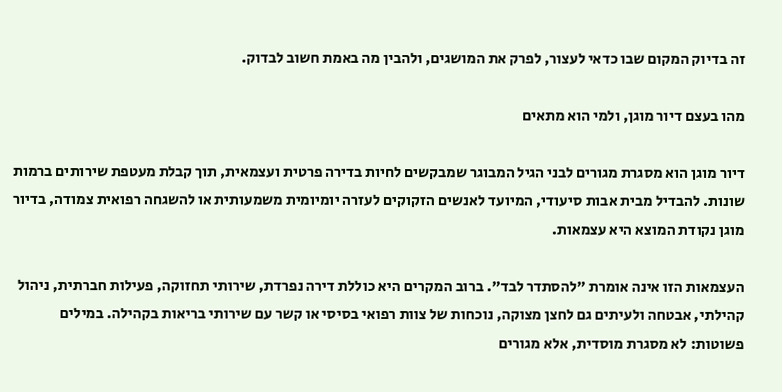זה בדיוק המקום שבו כדאי לעצור, לפרק את המושגים, ולהבין מה באמת חשוב לבדוק.

מהו בעצם דיור מוגן, ולמי הוא מתאים

דיור מוגן הוא מסגרת מגורים לבני הגיל המבוגר שמבקשים לחיות בדירה פרטית ועצמאית, תוך קבלת מעטפת שירותים ברמות שונות. להבדיל מבית אבות סיעודי, המיועד לאנשים הזקוקים לעזרה יומיומית משמעותית או להשגחה רפואית צמודה, בדיור מוגן נקודת המוצא היא עצמאות.

העצמאות הזו אינה אומרת "להסתדר לבד". ברוב המקרים היא כוללת דירה נפרדת, שירותי תחזוקה, פעילות חברתית, ניהול קהילתי, אבטחה ולעיתים גם לחצן מצוקה, נוכחות של צוות רפואי בסיסי או קשר עם שירותי בריאות בקהילה. במילים פשוטות: לא מסגרת מוסדית, אלא מגורים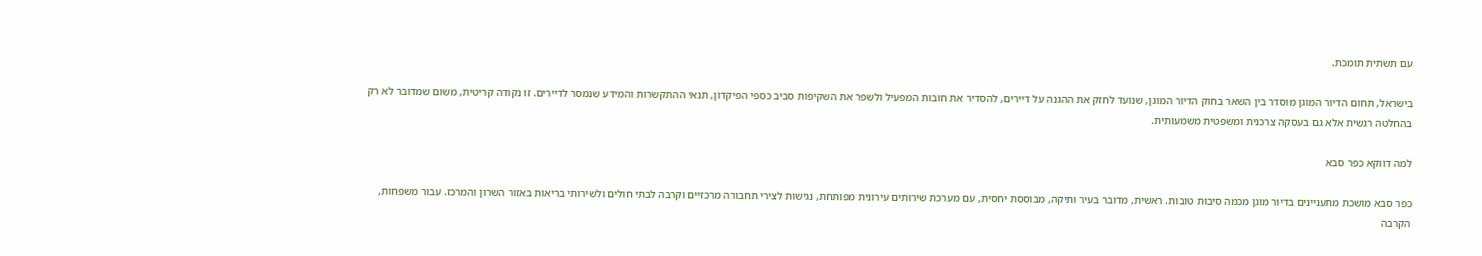עם תשתית תומכת.

בישראל, תחום הדיור המוגן מוסדר בין השאר בחוק הדיור המוגן, שנועד לחזק את ההגנה על דיירים, להסדיר את חובות המפעיל ולשפר את השקיפות סביב כספי הפיקדון, תנאי ההתקשרות והמידע שנמסר לדיירים. זו נקודה קריטית, משום שמדובר לא רק בהחלטה רגשית אלא גם בעסקה צרכנית ומשפטית משמעותית.

למה דווקא כפר סבא

כפר סבא מושכת מתעניינים בדיור מוגן מכמה סיבות טובות. ראשית, מדובר בעיר ותיקה, מבוססת יחסית, עם מערכת שירותים עירונית מפותחת, נגישות לצירי תחבורה מרכזיים וקרבה לבתי חולים ולשירותי בריאות באזור השרון והמרכז. עבור משפחות, הקרבה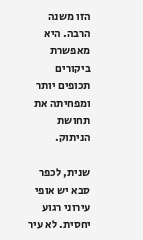הזו משנה הרבה. היא מאפשרת ביקורים תכופים יותר ומפחיתה את תחושת הניתוק.

שנית, לכפר סבא יש אופי עירוני רגוע יחסית. לא עיר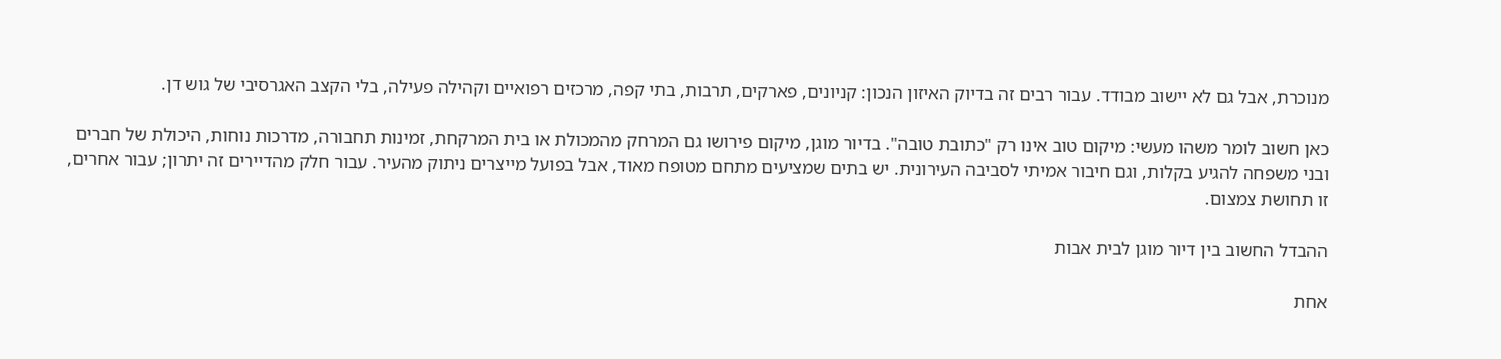מנוכרת, אבל גם לא יישוב מבודד. עבור רבים זה בדיוק האיזון הנכון: קניונים, פארקים, תרבות, בתי קפה, מרכזים רפואיים וקהילה פעילה, בלי הקצב האגרסיבי של גוש דן.

כאן חשוב לומר משהו מעשי: מיקום טוב אינו רק "כתובת טובה". בדיור מוגן, מיקום פירושו גם המרחק מהמכולת או בית המרקחת, זמינות תחבורה, מדרכות נוחות, היכולת של חברים ובני משפחה להגיע בקלות, וגם חיבור אמיתי לסביבה העירונית. יש בתים שמציעים מתחם מטופח מאוד, אבל בפועל מייצרים ניתוק מהעיר. עבור חלק מהדיירים זה יתרון; עבור אחרים, זו תחושת צמצום.

ההבדל החשוב בין דיור מוגן לבית אבות

אחת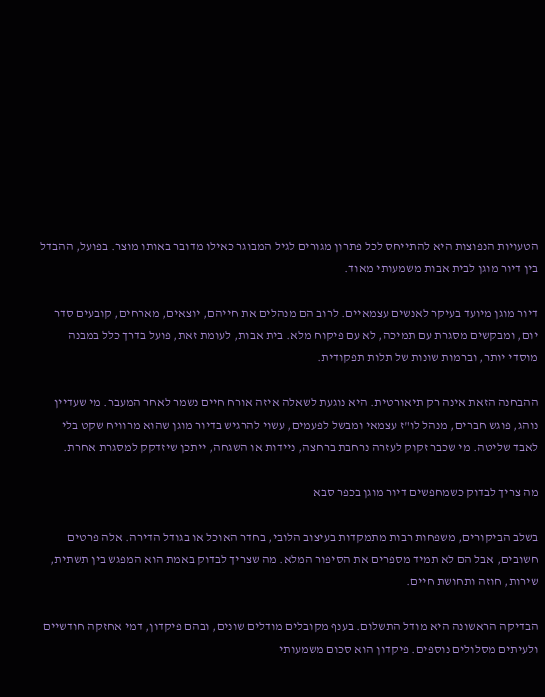הטעויות הנפוצות היא להתייחס לכל פתרון מגורים לגיל המבוגר כאילו מדובר באותו מוצר. בפועל, ההבדל בין דיור מוגן לבית אבות משמעותי מאוד.

דיור מוגן מיועד בעיקר לאנשים עצמאיים. לרוב הם מנהלים את חייהם, יוצאים, מארחים, קובעים סדר יום, ומבקשים מסגרת עם תמיכה, לא עם פיקוח מלא. בית אבות, לעומת זאת, פועל בדרך כלל במבנה מוסדי יותר, וברמות שונות של תלות תפקודית.

ההבחנה הזאת אינה רק תיאורטית. היא נוגעת לשאלה איזה אורח חיים נשמר לאחר המעבר. מי שעדיין נוהג, פוגש חברים, מנהל לו"ז עצמאי ומבשל לפעמים, עשוי להרגיש בדיור מוגן שהוא מרוויח שקט בלי לאבד שליטה. מי שכבר זקוק לעזרה נרחבת ברחצה, ניידות או השגחה, ייתכן שיזדקק למסגרת אחרת.

מה צריך לבדוק כשמחפשים דיור מוגן בכפר סבא

בשלב הביקורים, משפחות רבות מתמקדות בעיצוב הלובי, בחדר האוכל או בגודל הדירה. אלה פרטים חשובים, אבל הם לא תמיד מספרים את הסיפור המלא. מה שצריך לבדוק באמת הוא המפגש בין תשתית, שירות, חוזה ותחושת חיים.

הבדיקה הראשונה היא מודל התשלום. בענף מקובלים מודלים שונים, ובהם פיקדון, דמי אחזקה חודשיים ולעיתים מסלולים נוספים. פיקדון הוא סכום משמעותי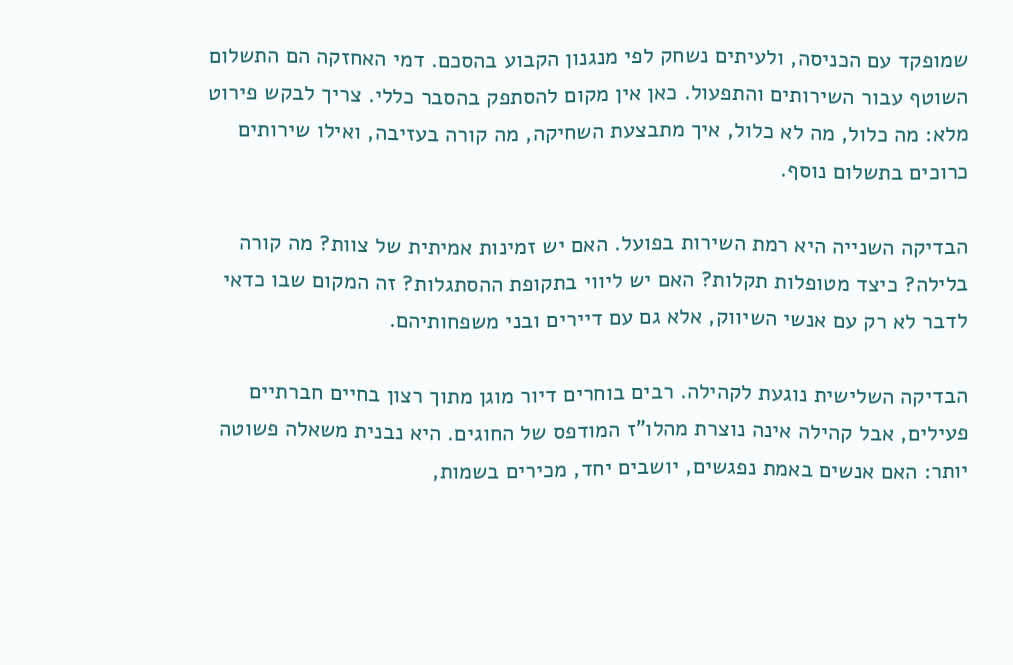שמופקד עם הכניסה, ולעיתים נשחק לפי מנגנון הקבוע בהסכם. דמי האחזקה הם התשלום השוטף עבור השירותים והתפעול. כאן אין מקום להסתפק בהסבר כללי. צריך לבקש פירוט מלא: מה כלול, מה לא כלול, איך מתבצעת השחיקה, מה קורה בעזיבה, ואילו שירותים כרוכים בתשלום נוסף.

הבדיקה השנייה היא רמת השירות בפועל. האם יש זמינות אמיתית של צוות? מה קורה בלילה? כיצד מטופלות תקלות? האם יש ליווי בתקופת ההסתגלות? זה המקום שבו כדאי לדבר לא רק עם אנשי השיווק, אלא גם עם דיירים ובני משפחותיהם.

הבדיקה השלישית נוגעת לקהילה. רבים בוחרים דיור מוגן מתוך רצון בחיים חברתיים פעילים, אבל קהילה אינה נוצרת מהלו"ז המודפס של החוגים. היא נבנית משאלה פשוטה יותר: האם אנשים באמת נפגשים, יושבים יחד, מכירים בשמות,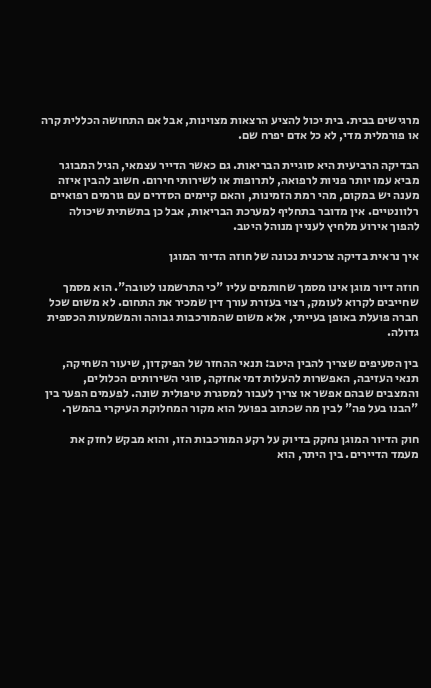מרגישים בבית. בית יכול להציע הרצאות מצוינות, אבל אם התחושה הכללית קרה או פורמלית מדי, לא כל אדם יפרח שם.

הבדיקה הרביעית היא סוגיית הבריאות. גם כאשר הדייר עצמאי, הגיל המבוגר מביא עמו יותר פניות לרפואה, לתרופות או לשירותי חירום. חשוב להבין איזה מענה יש במקום, מהי רמת הזמינות, והאם קיימים הסדרים עם גורמים רפואיים רלוונטיים. אין מדובר בתחליף למערכת הבריאות, אבל כן בתשתית שיכולה להפוך אירוע מלחיץ לעניין מנוהל היטב.

איך נראית בדיקה צרכנית נכונה של חוזה הדיור המוגן

חוזה דיור מוגן אינו מסמך שחותמים עליו "כי התרשמנו לטובה". הוא מסמך שחייבים לקרוא לעומק, רצוי בעזרת עורך דין שמכיר את התחום. לא משום שכל חברה פועלת באופן בעייתי, אלא משום שהמורכבות גבוהה והמשמעות הכספית גדולה.

בין הסעיפים שצריך להבין היטב: תנאי ההחזר של הפיקדון, שיעור השחיקה, תנאי העזיבה, האפשרות להעלות דמי אחזקה, סוגי השירותים הכלולים, והמצבים שבהם אפשר או צריך לעבור למסגרת טיפולית שונה. לפעמים הפער בין "הבנו בעל פה" לבין מה שכתוב בפועל הוא מקור המחלוקת העיקרי בהמשך.

חוק הדיור המוגן נחקק בדיוק על רקע המורכבות הזו, והוא מבקש לחזק את מעמד הדיירים. בין היתר, הוא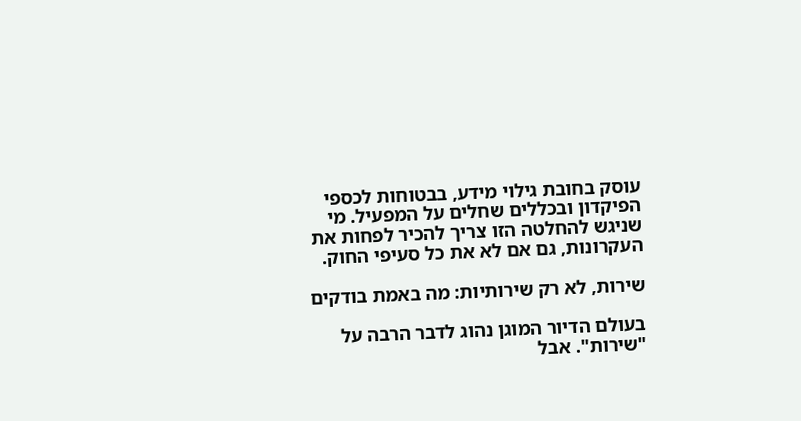עוסק בחובת גילוי מידע, בבטוחות לכספי הפיקדון ובכללים שחלים על המפעיל. מי שניגש להחלטה הזו צריך להכיר לפחות את העקרונות, גם אם לא את כל סעיפי החוק.

שירות, לא רק שירותיות: מה באמת בודקים

בעולם הדיור המוגן נהוג לדבר הרבה על "שירות". אבל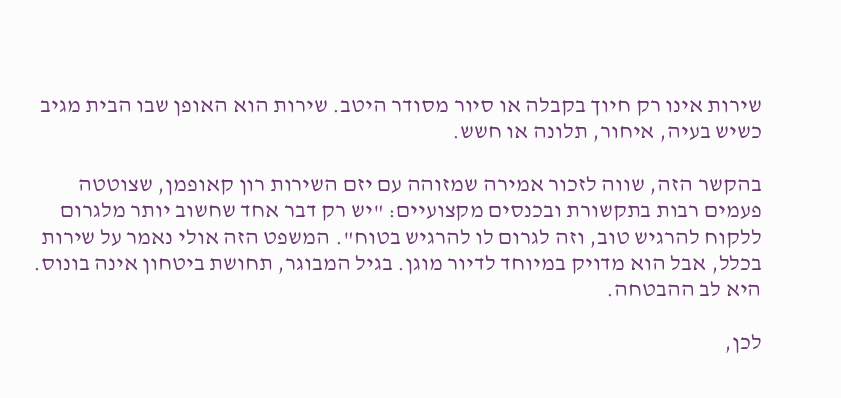שירות אינו רק חיוך בקבלה או סיור מסודר היטב. שירות הוא האופן שבו הבית מגיב כשיש בעיה, איחור, תלונה או חשש.

בהקשר הזה, שווה לזכור אמירה שמזוהה עם יזם השירות רון קאופמן, שצוטטה פעמים רבות בתקשורת ובכנסים מקצועיים: "יש רק דבר אחד שחשוב יותר מלגרום ללקוח להרגיש טוב, וזה לגרום לו להרגיש בטוח". המשפט הזה אולי נאמר על שירות בכלל, אבל הוא מדויק במיוחד לדיור מוגן. בגיל המבוגר, תחושת ביטחון אינה בונוס. היא לב ההבטחה.

לכן,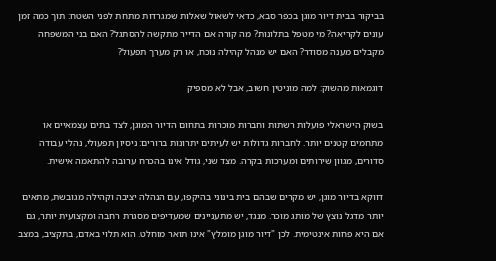בביקור בבית דיור מוגן בכפר סבא, כדאי לשאול שאלות שמגרדות מתחת לפני השטח: תוך כמה זמן עונים לקריאה? מי מטפל בתלונות? מה קורה אם הדייר מתקשה להסתגל? האם בני המשפחה מקבלים מענה מסודר? האם יש מנהל קהילה נוכח, או רק מערך תפעול?

דוגמאות מהשוק: למה מוניטין חשוב, אבל לא מספיק

בשוק הישראלי פועלות רשתות וחברות מוכרות בתחום הדיור המוגן, לצד בתים עצמאיים או מתחמים קטנים יותר. לחברות גדולות יש לעיתים יתרונות ברורים: ניסיון תפעולי, נהלי עבודה סדורים, מגוון שירותים ומערכות בקרה. מצד שני, גודל אינו בהכרח ערובה להתאמה אישית.

דווקא בדיור מוגן, יש מקרים שבהם בית בינוני בהיקפו, עם הנהלה יציבה וקהילה מגובשת, מתאים יותר מדגל נוצץ של מותג מוכר. מנגד, יש מתעניינים שמעדיפים מסגרת רחבה ומקצועית יותר, גם אם היא פחות אינטימית. לכן "דיור מוגן מומלץ" אינו תואר מוחלט. הוא תלוי באדם, בתקציב, במצב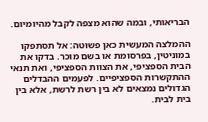הבריאותי, ובמה שהוא מצפה לקבל מהיומיום.

ההמלצה המעשית כאן פשוטה: אל תסתפקו במוניטין, בפרסומת או בשם מוכר. בדקו את הבית הספציפי, את הצוות הספציפי, ואת תנאי ההתקשרות הספציפיים. לפעמים ההבדלים הגדולים נמצאים לא בין רשת לרשת, אלא בין בית לבית.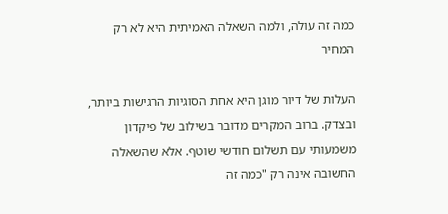כמה זה עולה, ולמה השאלה האמיתית היא לא רק המחיר

העלות של דיור מוגן היא אחת הסוגיות הרגישות ביותר, ובצדק. ברוב המקרים מדובר בשילוב של פיקדון משמעותי עם תשלום חודשי שוטף. אלא שהשאלה החשובה אינה רק "כמה זה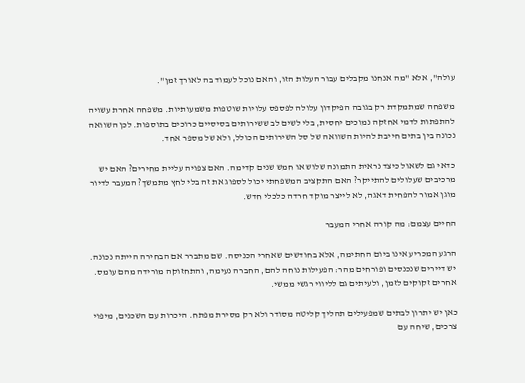עולה", אלא "מה אנחנו מקבלים עבור העלות הזו, והאם נוכל לעמוד בה לאורך זמן".

משפחה שמתמקדת רק בגובה הפיקדון עלולה לפספס עלויות שוטפות משמעותיות. משפחה אחרת עשויה להתפתות לדמי אחזקה נמוכים יחסית, בלי לשים לב ששירותים בסיסיים כרוכים בתוספות. לכן השוואה נכונה בין בתים חייבת להיות השוואה של סל השירותים הכולל, ולא של מספר אחד.

כדאי גם לשאול כיצד נראית התמונה שלוש או חמש שנים קדימה. האם צפויה עליית מחירים? האם יש מרכיבים שעלולים להתייקר? האם התקציב המשפחתי יכול לספוג את זה בלי לחץ מתמשך? המעבר לדיור מוגן אמור להפחית דאגה, לא לייצר מוקד חרדה כלכלי חדש.

החיים עצמם: מה קורה אחרי המעבר

הרגע המכריע אינו ביום החתימה, אלא בחודשים שאחרי הכניסה. שם מתברר אם הבחירה הייתה נכונה. יש דיירים שנכנסים ופורחים מהר: הפעילות נוחה להם, החברה נעימה, והתחזוקה מורידה מהם עומס. אחרים זקוקים לזמן, ולעיתים גם לליווי רגשי ממשי.

כאן יש יתרון לבתים שמפעילים תהליך קליטה מסודר ולא רק מסירת מפתח. היכרות עם השכנים, מיפוי צרכים, שיחה עם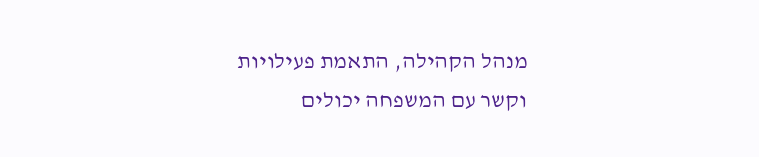מנהל הקהילה, התאמת פעילויות וקשר עם המשפחה יכולים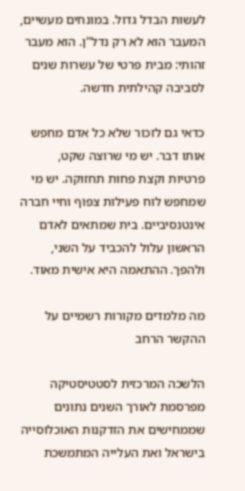לעשות הבדל גדול. במונחים מעשיים, המעבר הוא לא רק נדל"ן. הוא מעבר זהותי: מבית פרטי של עשרות שנים לסביבה קהילתית חדשה.

כדאי גם לזכור שלא כל אדם מחפש אותו דבר. יש מי שרוצה שקט, פרטיות וקצת פחות תחזוקה. יש מי שמחפש לוח פעילות צפוף וחיי חברה אינטנסיביים. בית שמתאים לאדם הראשון עלול להכביד על השני, ולהפך. ההתאמה היא אישית מאוד.

מה מלמדים מקורות רשמיים על ההקשר הרחב

הלשכה המרכזית לסטטיסטיקה מפרסמת לאורך השנים נתונים שממחישים את הזדקנות האוכלוסייה בישראל ואת העלייה המתמשכת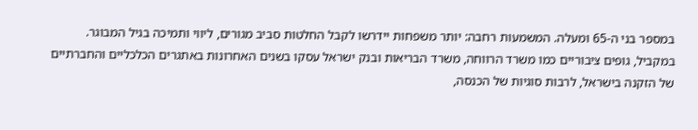במספר בני ה-65 ומעלה. המשמעות רחבה: יותר משפחות יידרשו לקבל החלטות סביב מגורים, ליווי ותמיכה בגיל המבוגר. במקביל, גופים ציבוריים כמו משרד הרווחה, משרד הבריאות ובנק ישראל עסקו בשנים האחרונות באתגרים הכלכליים והחברתיים של הזקנה בישראל, לרבות סוגיות של הכנסה,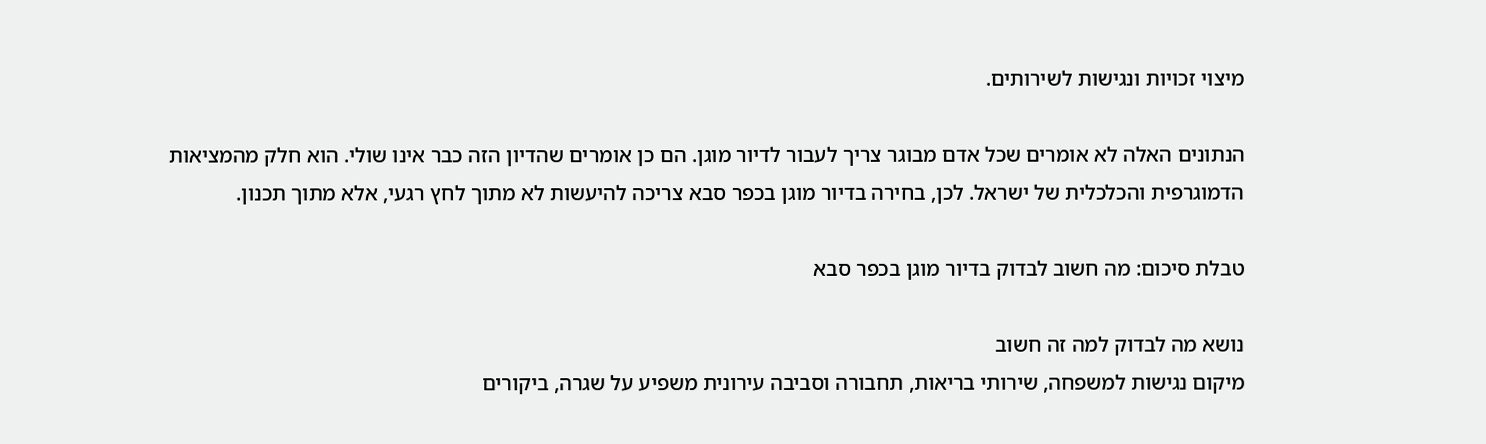מיצוי זכויות ונגישות לשירותים.

הנתונים האלה לא אומרים שכל אדם מבוגר צריך לעבור לדיור מוגן. הם כן אומרים שהדיון הזה כבר אינו שולי. הוא חלק מהמציאות הדמוגרפית והכלכלית של ישראל. לכן, בחירה בדיור מוגן בכפר סבא צריכה להיעשות לא מתוך לחץ רגעי, אלא מתוך תכנון.

טבלת סיכום: מה חשוב לבדוק בדיור מוגן בכפר סבא

נושא מה לבדוק למה זה חשוב
מיקום נגישות למשפחה, שירותי בריאות, תחבורה וסביבה עירונית משפיע על שגרה, ביקורים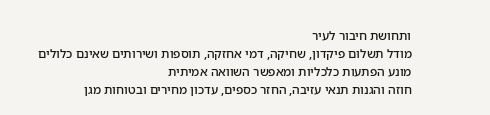ותחושת חיבור לעיר
מודל תשלום פיקדון, שחיקה, דמי אחזקה, תוספות ושירותים שאינם כלולים מונע הפתעות כלכליות ומאפשר השוואה אמיתית
חוזה והגנות תנאי עזיבה, החזר כספים, עדכון מחירים ובטוחות מגן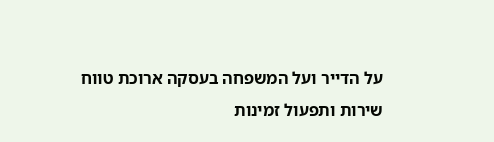על הדייר ועל המשפחה בעסקה ארוכת טווח
שירות ותפעול זמינות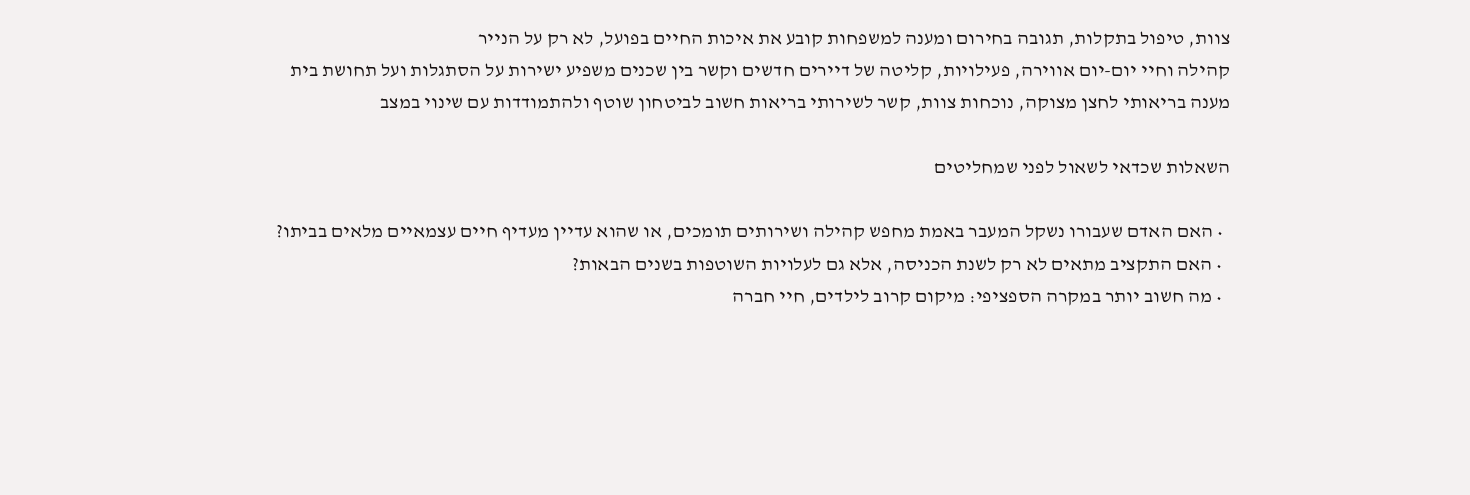צוות, טיפול בתקלות, תגובה בחירום ומענה למשפחות קובע את איכות החיים בפועל, לא רק על הנייר
קהילה וחיי יום-יום אווירה, פעילויות, קליטה של דיירים חדשים וקשר בין שכנים משפיע ישירות על הסתגלות ועל תחושת בית
מענה בריאותי לחצן מצוקה, נוכחות צוות, קשר לשירותי בריאות חשוב לביטחון שוטף ולהתמודדות עם שינוי במצב

השאלות שכדאי לשאול לפני שמחליטים

  • האם האדם שעבורו נשקל המעבר באמת מחפש קהילה ושירותים תומכים, או שהוא עדיין מעדיף חיים עצמאיים מלאים בביתו?
  • האם התקציב מתאים לא רק לשנת הכניסה, אלא גם לעלויות השוטפות בשנים הבאות?
  • מה חשוב יותר במקרה הספציפי: מיקום קרוב לילדים, חיי חברה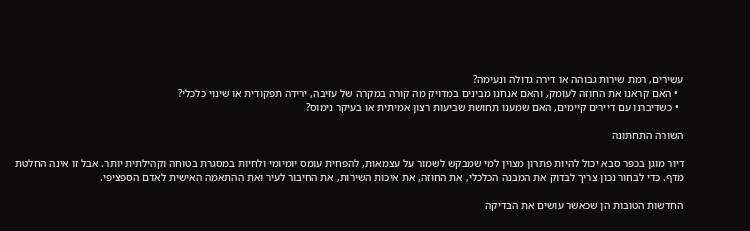עשירים, רמת שירות גבוהה או דירה גדולה ונעימה?
  • האם קראנו את החוזה לעומק, והאם אנחנו מבינים במדויק מה קורה במקרה של עזיבה, ירידה תפקודית או שינוי כלכלי?
  • כשדיברנו עם דיירים קיימים, האם שמענו תחושת שביעות רצון אמיתית או בעיקר נימוס?

השורה התחתונה

דיור מוגן בכפר סבא יכול להיות פתרון מצוין למי שמבקש לשמור על עצמאות, להפחית עומס יומיומי ולחיות במסגרת בטוחה וקהילתית יותר. אבל זו אינה החלטת מדף. כדי לבחור נכון צריך לבדוק את המבנה הכלכלי, את החוזה, את איכות השירות, את החיבור לעיר ואת ההתאמה האישית לאדם הספציפי.

החדשות הטובות הן שכאשר עושים את הבדיקה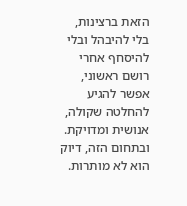הזאת ברצינות, בלי להיבהל ובלי להיסחף אחרי רושם ראשוני, אפשר להגיע להחלטה שקולה, אנושית ומדויקת. ובתחום הזה, דיוק הוא לא מותרות.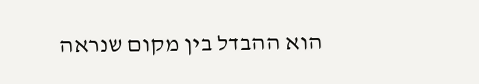הוא ההבדל בין מקום שנראה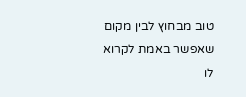טוב מבחוץ לבין מקום שאפשר באמת לקרוא לו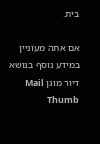בית.

אם אתה מעוניין במידע נוסף בנושא דיור מוגן Mail Thumb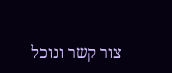צור קשר ונוכל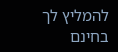להמליץ לך בחינם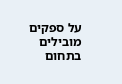על ספקים מובילים בתחום